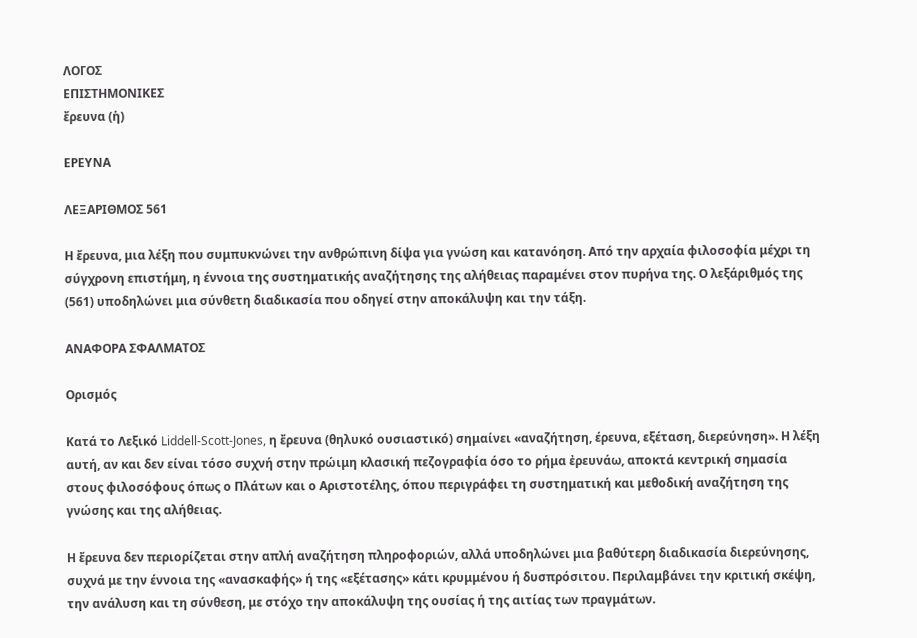ΛΟΓΟΣ
ΕΠΙΣΤΗΜΟΝΙΚΕΣ
ἔρευνα (ἡ)

ΕΡΕΥΝΑ

ΛΕΞΑΡΙΘΜΟΣ 561

Η ἔρευνα, μια λέξη που συμπυκνώνει την ανθρώπινη δίψα για γνώση και κατανόηση. Από την αρχαία φιλοσοφία μέχρι τη σύγχρονη επιστήμη, η έννοια της συστηματικής αναζήτησης της αλήθειας παραμένει στον πυρήνα της. Ο λεξάριθμός της (561) υποδηλώνει μια σύνθετη διαδικασία που οδηγεί στην αποκάλυψη και την τάξη.

ΑΝΑΦΟΡΑ ΣΦΑΛΜΑΤΟΣ

Ορισμός

Κατά το Λεξικό Liddell-Scott-Jones, η ἔρευνα (θηλυκό ουσιαστικό) σημαίνει «αναζήτηση, έρευνα, εξέταση, διερεύνηση». Η λέξη αυτή, αν και δεν είναι τόσο συχνή στην πρώιμη κλασική πεζογραφία όσο το ρήμα ἐρευνάω, αποκτά κεντρική σημασία στους φιλοσόφους όπως ο Πλάτων και ο Αριστοτέλης, όπου περιγράφει τη συστηματική και μεθοδική αναζήτηση της γνώσης και της αλήθειας.

Η ἔρευνα δεν περιορίζεται στην απλή αναζήτηση πληροφοριών, αλλά υποδηλώνει μια βαθύτερη διαδικασία διερεύνησης, συχνά με την έννοια της «ανασκαφής» ή της «εξέτασης» κάτι κρυμμένου ή δυσπρόσιτου. Περιλαμβάνει την κριτική σκέψη, την ανάλυση και τη σύνθεση, με στόχο την αποκάλυψη της ουσίας ή της αιτίας των πραγμάτων.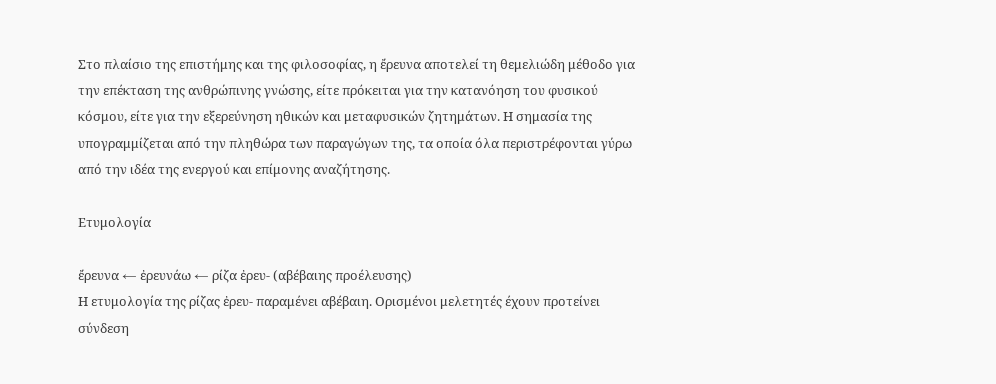Στο πλαίσιο της επιστήμης και της φιλοσοφίας, η ἔρευνα αποτελεί τη θεμελιώδη μέθοδο για την επέκταση της ανθρώπινης γνώσης, είτε πρόκειται για την κατανόηση του φυσικού κόσμου, είτε για την εξερεύνηση ηθικών και μεταφυσικών ζητημάτων. Η σημασία της υπογραμμίζεται από την πληθώρα των παραγώγων της, τα οποία όλα περιστρέφονται γύρω από την ιδέα της ενεργού και επίμονης αναζήτησης.

Ετυμολογία

ἔρευνα ← ἐρευνάω ← ρίζα ἐρευ- (αβέβαιης προέλευσης)
Η ετυμολογία της ρίζας ἐρευ- παραμένει αβέβαιη. Ορισμένοι μελετητές έχουν προτείνει σύνδεση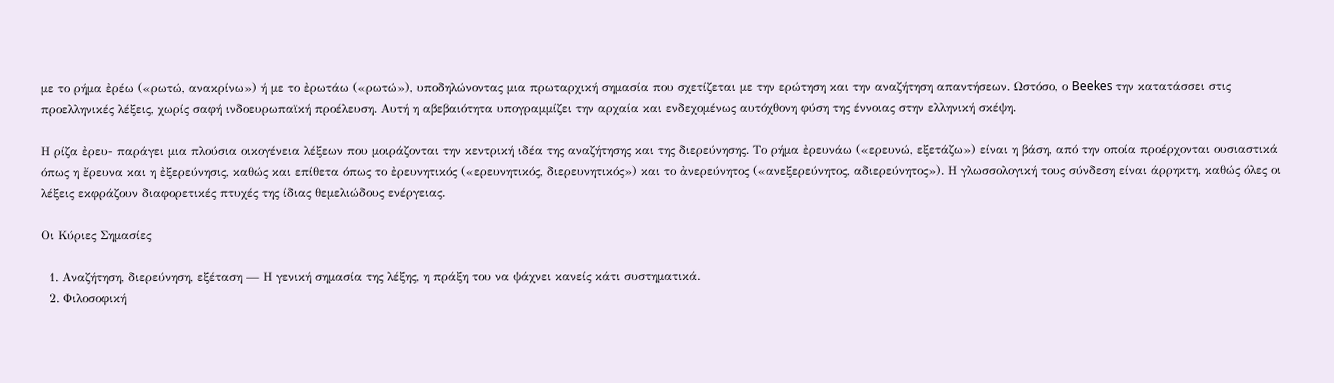με το ρήμα ἐρέω («ρωτώ, ανακρίνω») ή με το ἐρωτάω («ρωτώ»), υποδηλώνοντας μια πρωταρχική σημασία που σχετίζεται με την ερώτηση και την αναζήτηση απαντήσεων. Ωστόσο, ο Beekes την κατατάσσει στις προελληνικές λέξεις, χωρίς σαφή ινδοευρωπαϊκή προέλευση. Αυτή η αβεβαιότητα υπογραμμίζει την αρχαία και ενδεχομένως αυτόχθονη φύση της έννοιας στην ελληνική σκέψη.

Η ρίζα ἐρευ- παράγει μια πλούσια οικογένεια λέξεων που μοιράζονται την κεντρική ιδέα της αναζήτησης και της διερεύνησης. Το ρήμα ἐρευνάω («ερευνώ, εξετάζω») είναι η βάση, από την οποία προέρχονται ουσιαστικά όπως η ἔρευνα και η ἐξερεύνησις, καθώς και επίθετα όπως το ἐρευνητικός («ερευνητικός, διερευνητικός») και το ἀνερεύνητος («ανεξερεύνητος, αδιερεύνητος»). Η γλωσσολογική τους σύνδεση είναι άρρηκτη, καθώς όλες οι λέξεις εκφράζουν διαφορετικές πτυχές της ίδιας θεμελιώδους ενέργειας.

Οι Κύριες Σημασίες

  1. Αναζήτηση, διερεύνηση, εξέταση — Η γενική σημασία της λέξης, η πράξη του να ψάχνει κανείς κάτι συστηματικά.
  2. Φιλοσοφική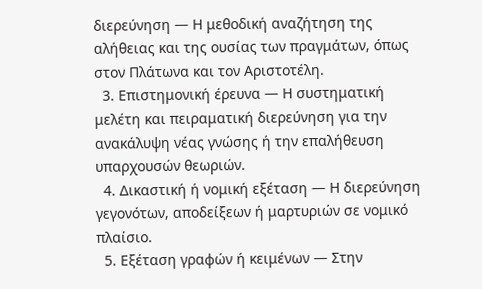διερεύνηση — Η μεθοδική αναζήτηση της αλήθειας και της ουσίας των πραγμάτων, όπως στον Πλάτωνα και τον Αριστοτέλη.
  3. Επιστημονική έρευνα — Η συστηματική μελέτη και πειραματική διερεύνηση για την ανακάλυψη νέας γνώσης ή την επαλήθευση υπαρχουσών θεωριών.
  4. Δικαστική ή νομική εξέταση — Η διερεύνηση γεγονότων, αποδείξεων ή μαρτυριών σε νομικό πλαίσιο.
  5. Εξέταση γραφών ή κειμένων — Στην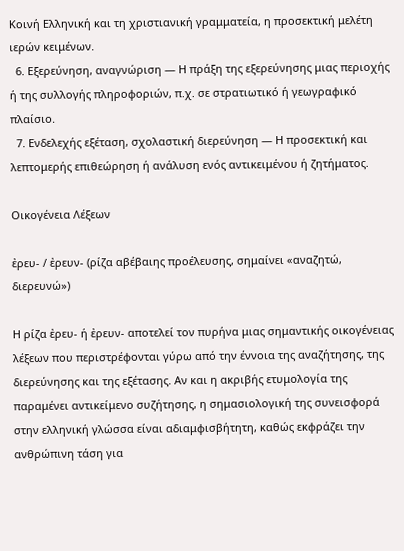Κοινή Ελληνική και τη χριστιανική γραμματεία, η προσεκτική μελέτη ιερών κειμένων.
  6. Εξερεύνηση, αναγνώριση — Η πράξη της εξερεύνησης μιας περιοχής ή της συλλογής πληροφοριών, π.χ. σε στρατιωτικό ή γεωγραφικό πλαίσιο.
  7. Ενδελεχής εξέταση, σχολαστική διερεύνηση — Η προσεκτική και λεπτομερής επιθεώρηση ή ανάλυση ενός αντικειμένου ή ζητήματος.

Οικογένεια Λέξεων

ἐρευ- / ἐρευν- (ρίζα αβέβαιης προέλευσης, σημαίνει «αναζητώ, διερευνώ»)

Η ρίζα ἐρευ- ή ἐρευν- αποτελεί τον πυρήνα μιας σημαντικής οικογένειας λέξεων που περιστρέφονται γύρω από την έννοια της αναζήτησης, της διερεύνησης και της εξέτασης. Αν και η ακριβής ετυμολογία της παραμένει αντικείμενο συζήτησης, η σημασιολογική της συνεισφορά στην ελληνική γλώσσα είναι αδιαμφισβήτητη, καθώς εκφράζει την ανθρώπινη τάση για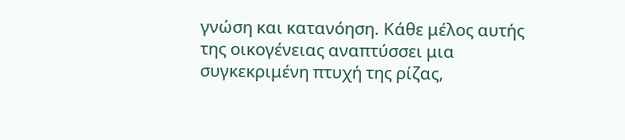γνώση και κατανόηση. Κάθε μέλος αυτής της οικογένειας αναπτύσσει μια συγκεκριμένη πτυχή της ρίζας,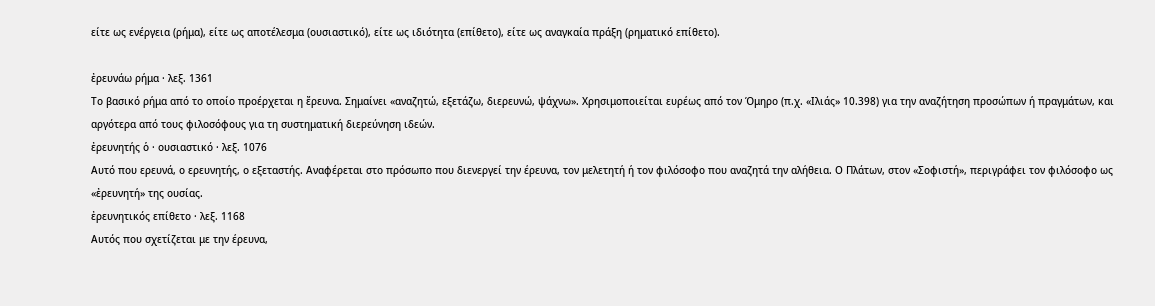είτε ως ενέργεια (ρήμα), είτε ως αποτέλεσμα (ουσιαστικό), είτε ως ιδιότητα (επίθετο), είτε ως αναγκαία πράξη (ρηματικό επίθετο).

ἐρευνάω ρήμα · λεξ. 1361
Το βασικό ρήμα από το οποίο προέρχεται η ἔρευνα. Σημαίνει «αναζητώ, εξετάζω, διερευνώ, ψάχνω». Χρησιμοποιείται ευρέως από τον Όμηρο (π.χ. «Ιλιάς» 10.398) για την αναζήτηση προσώπων ή πραγμάτων, και αργότερα από τους φιλοσόφους για τη συστηματική διερεύνηση ιδεών.
ἐρευνητής ὁ · ουσιαστικό · λεξ. 1076
Αυτό που ερευνά, ο ερευνητής, ο εξεταστής. Αναφέρεται στο πρόσωπο που διενεργεί την έρευνα, τον μελετητή ή τον φιλόσοφο που αναζητά την αλήθεια. Ο Πλάτων, στον «Σοφιστή», περιγράφει τον φιλόσοφο ως «ἐρευνητή» της ουσίας.
ἐρευνητικός επίθετο · λεξ. 1168
Αυτός που σχετίζεται με την έρευνα,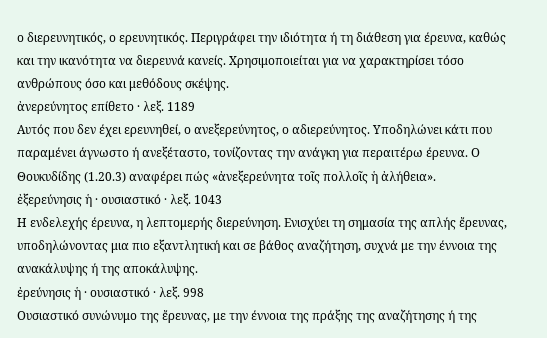ο διερευνητικός, ο ερευνητικός. Περιγράφει την ιδιότητα ή τη διάθεση για έρευνα, καθώς και την ικανότητα να διερευνά κανείς. Χρησιμοποιείται για να χαρακτηρίσει τόσο ανθρώπους όσο και μεθόδους σκέψης.
ἀνερεύνητος επίθετο · λεξ. 1189
Αυτός που δεν έχει ερευνηθεί, ο ανεξερεύνητος, ο αδιερεύνητος. Υποδηλώνει κάτι που παραμένει άγνωστο ή ανεξέταστο, τονίζοντας την ανάγκη για περαιτέρω έρευνα. Ο Θουκυδίδης (1.20.3) αναφέρει πώς «ἀνεξερεύνητα τοῖς πολλοῖς ἡ ἀλήθεια».
ἐξερεύνησις ἡ · ουσιαστικό · λεξ. 1043
Η ενδελεχής έρευνα, η λεπτομερής διερεύνηση. Ενισχύει τη σημασία της απλής ἔρευνας, υποδηλώνοντας μια πιο εξαντλητική και σε βάθος αναζήτηση, συχνά με την έννοια της ανακάλυψης ή της αποκάλυψης.
ἐρεύνησις ἡ · ουσιαστικό · λεξ. 998
Ουσιαστικό συνώνυμο της ἔρευνας, με την έννοια της πράξης της αναζήτησης ή της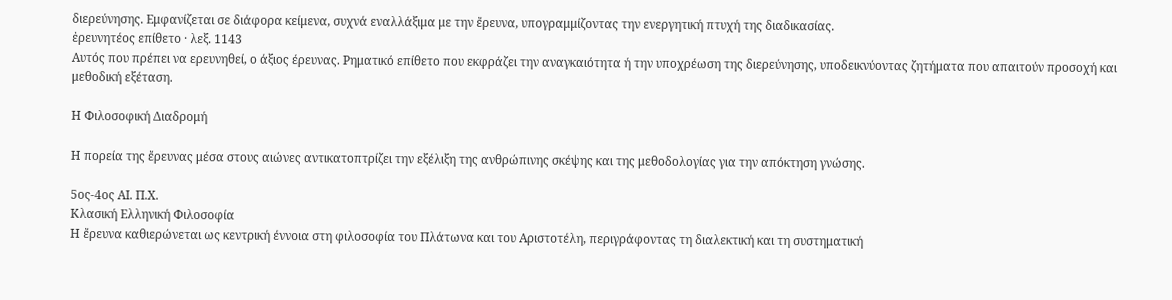διερεύνησης. Εμφανίζεται σε διάφορα κείμενα, συχνά εναλλάξιμα με την ἔρευνα, υπογραμμίζοντας την ενεργητική πτυχή της διαδικασίας.
ἐρευνητέος επίθετο · λεξ. 1143
Αυτός που πρέπει να ερευνηθεί, ο άξιος έρευνας. Ρηματικό επίθετο που εκφράζει την αναγκαιότητα ή την υποχρέωση της διερεύνησης, υποδεικνύοντας ζητήματα που απαιτούν προσοχή και μεθοδική εξέταση.

Η Φιλοσοφική Διαδρομή

Η πορεία της ἔρευνας μέσα στους αιώνες αντικατοπτρίζει την εξέλιξη της ανθρώπινης σκέψης και της μεθοδολογίας για την απόκτηση γνώσης.

5ος-4ος ΑΙ. Π.Χ.
Κλασική Ελληνική Φιλοσοφία
Η ἔρευνα καθιερώνεται ως κεντρική έννοια στη φιλοσοφία του Πλάτωνα και του Αριστοτέλη, περιγράφοντας τη διαλεκτική και τη συστηματική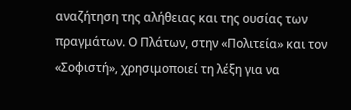αναζήτηση της αλήθειας και της ουσίας των πραγμάτων. Ο Πλάτων, στην «Πολιτεία» και τον «Σοφιστή», χρησιμοποιεί τη λέξη για να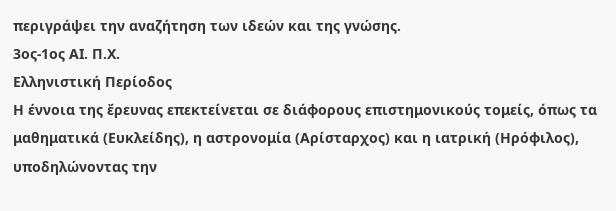περιγράψει την αναζήτηση των ιδεών και της γνώσης.
3ος-1ος ΑΙ. Π.Χ.
Ελληνιστική Περίοδος
Η έννοια της ἔρευνας επεκτείνεται σε διάφορους επιστημονικούς τομείς, όπως τα μαθηματικά (Ευκλείδης), η αστρονομία (Αρίσταρχος) και η ιατρική (Ηρόφιλος), υποδηλώνοντας την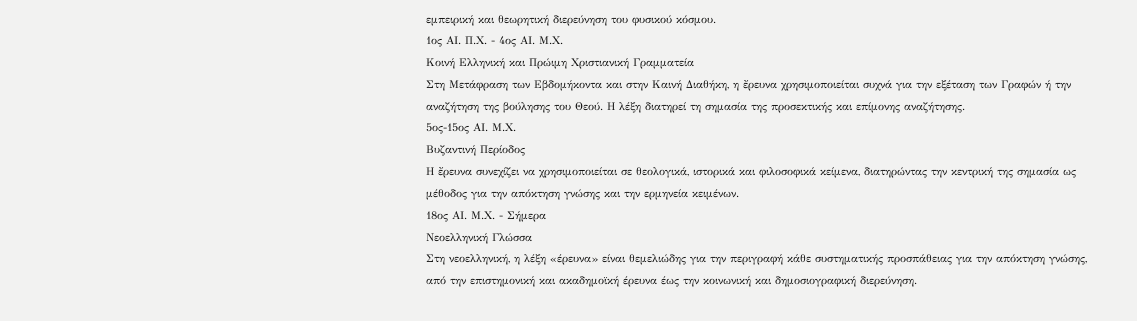εμπειρική και θεωρητική διερεύνηση του φυσικού κόσμου.
1ος ΑΙ. Π.Χ. - 4ος ΑΙ. Μ.Χ.
Κοινή Ελληνική και Πρώιμη Χριστιανική Γραμματεία
Στη Μετάφραση των Εβδομήκοντα και στην Καινή Διαθήκη, η ἔρευνα χρησιμοποιείται συχνά για την εξέταση των Γραφών ή την αναζήτηση της βούλησης του Θεού. Η λέξη διατηρεί τη σημασία της προσεκτικής και επίμονης αναζήτησης.
5ος-15ος ΑΙ. Μ.Χ.
Βυζαντινή Περίοδος
Η ἔρευνα συνεχίζει να χρησιμοποιείται σε θεολογικά, ιστορικά και φιλοσοφικά κείμενα, διατηρώντας την κεντρική της σημασία ως μέθοδος για την απόκτηση γνώσης και την ερμηνεία κειμένων.
18ος ΑΙ. Μ.Χ. - Σήμερα
Νεοελληνική Γλώσσα
Στη νεοελληνική, η λέξη «έρευνα» είναι θεμελιώδης για την περιγραφή κάθε συστηματικής προσπάθειας για την απόκτηση γνώσης, από την επιστημονική και ακαδημοϊκή έρευνα έως την κοινωνική και δημοσιογραφική διερεύνηση.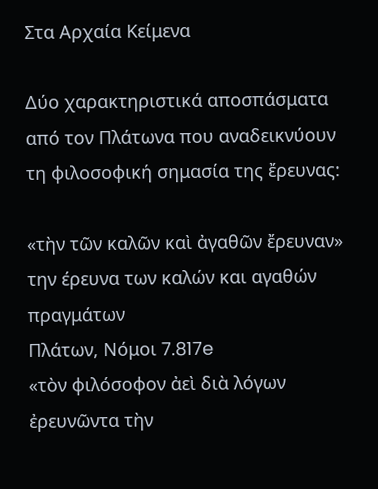Στα Αρχαία Κείμενα

Δύο χαρακτηριστικά αποσπάσματα από τον Πλάτωνα που αναδεικνύουν τη φιλοσοφική σημασία της ἔρευνας:

«τὴν τῶν καλῶν καὶ ἀγαθῶν ἔρευναν»
την έρευνα των καλών και αγαθών πραγμάτων
Πλάτων, Νόμοι 7.817e
«τὸν φιλόσοφον ἀεὶ διὰ λόγων ἐρευνῶντα τὴν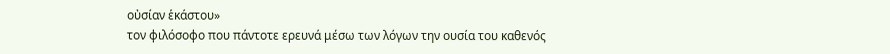οὐσίαν ἑκάστου»
τον φιλόσοφο που πάντοτε ερευνά μέσω των λόγων την ουσία του καθενός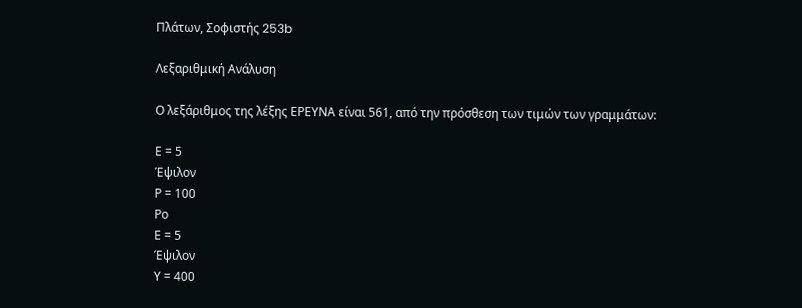Πλάτων, Σοφιστής 253b

Λεξαριθμική Ανάλυση

Ο λεξάριθμος της λέξης ΕΡΕΥΝΑ είναι 561, από την πρόσθεση των τιμών των γραμμάτων:

Ε = 5
Έψιλον
Ρ = 100
Ρο
Ε = 5
Έψιλον
Υ = 400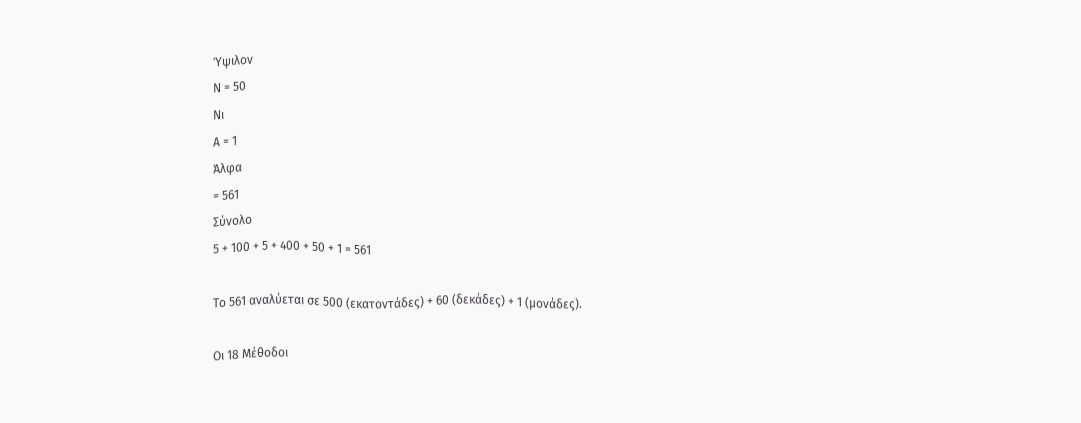Ύψιλον
Ν = 50
Νι
Α = 1
Άλφα
= 561
Σύνολο
5 + 100 + 5 + 400 + 50 + 1 = 561

Το 561 αναλύεται σε 500 (εκατοντάδες) + 60 (δεκάδες) + 1 (μονάδες).

Οι 18 Μέθοδοι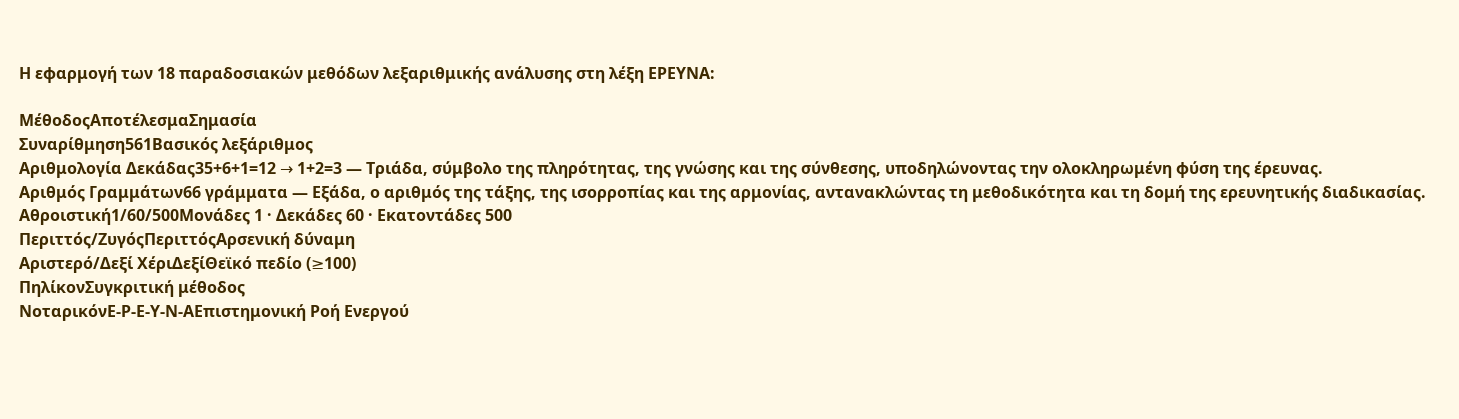Η εφαρμογή των 18 παραδοσιακών μεθόδων λεξαριθμικής ανάλυσης στη λέξη ΕΡΕΥΝΑ:

ΜέθοδοςΑποτέλεσμαΣημασία
Συναρίθμηση561Βασικός λεξάριθμος
Αριθμολογία Δεκάδας35+6+1=12 → 1+2=3 — Τριάδα, σύμβολο της πληρότητας, της γνώσης και της σύνθεσης, υποδηλώνοντας την ολοκληρωμένη φύση της έρευνας.
Αριθμός Γραμμάτων66 γράμματα — Εξάδα, ο αριθμός της τάξης, της ισορροπίας και της αρμονίας, αντανακλώντας τη μεθοδικότητα και τη δομή της ερευνητικής διαδικασίας.
Αθροιστική1/60/500Μονάδες 1 · Δεκάδες 60 · Εκατοντάδες 500
Περιττός/ΖυγόςΠεριττόςΑρσενική δύναμη
Αριστερό/Δεξί ΧέριΔεξίΘεϊκό πεδίο (≥100)
ΠηλίκονΣυγκριτική μέθοδος
ΝοταρικόνΕ-Ρ-Ε-Υ-Ν-ΑΕπιστημονική Ροή Ενεργού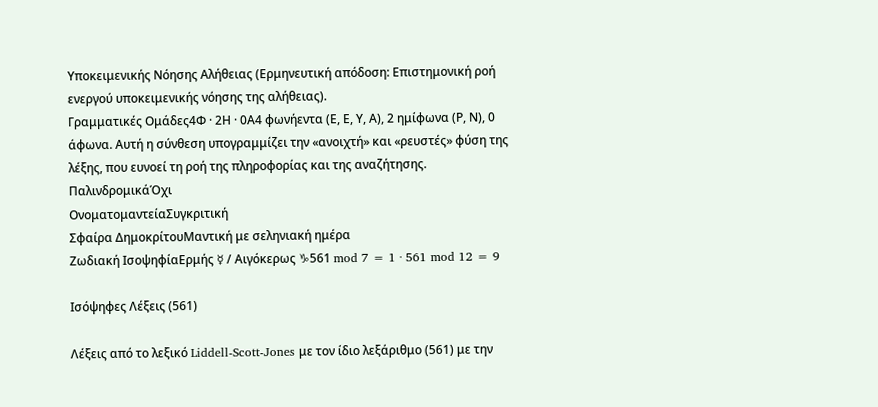Υποκειμενικής Νόησης Αλήθειας (Ερμηνευτική απόδοση: Επιστημονική ροή ενεργού υποκειμενικής νόησης της αλήθειας).
Γραμματικές Ομάδες4Φ · 2Η · 0Α4 φωνήεντα (Ε, Ε, Υ, Α), 2 ημίφωνα (Ρ, Ν), 0 άφωνα. Αυτή η σύνθεση υπογραμμίζει την «ανοιχτή» και «ρευστές» φύση της λέξης, που ευνοεί τη ροή της πληροφορίας και της αναζήτησης.
ΠαλινδρομικάΌχι
ΟνοματομαντείαΣυγκριτική
Σφαίρα ΔημοκρίτουΜαντική με σεληνιακή ημέρα
Ζωδιακή ΙσοψηφίαΕρμής ☿ / Αιγόκερως ♑561 mod 7 = 1 · 561 mod 12 = 9

Ισόψηφες Λέξεις (561)

Λέξεις από το λεξικό Liddell-Scott-Jones με τον ίδιο λεξάριθμο (561) με την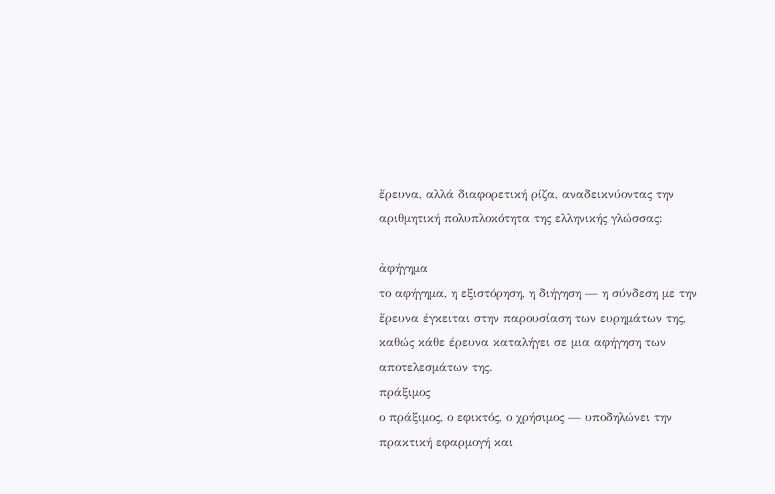ἔρευνα, αλλά διαφορετική ρίζα, αναδεικνύοντας την αριθμητική πολυπλοκότητα της ελληνικής γλώσσας:

ἀφήγημα
το αφήγημα, η εξιστόρηση, η διήγηση — η σύνδεση με την ἔρευνα έγκειται στην παρουσίαση των ευρημάτων της, καθώς κάθε έρευνα καταλήγει σε μια αφήγηση των αποτελεσμάτων της.
πράξιμος
ο πράξιμος, ο εφικτός, ο χρήσιμος — υποδηλώνει την πρακτική εφαρμογή και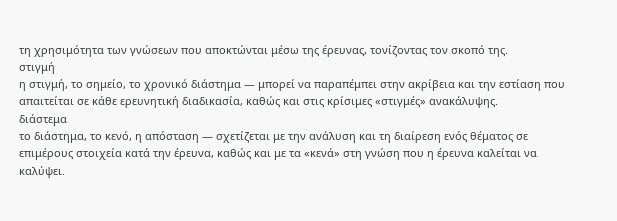τη χρησιμότητα των γνώσεων που αποκτώνται μέσω της έρευνας, τονίζοντας τον σκοπό της.
στιγμή
η στιγμή, το σημείο, το χρονικό διάστημα — μπορεί να παραπέμπει στην ακρίβεια και την εστίαση που απαιτείται σε κάθε ερευνητική διαδικασία, καθώς και στις κρίσιμες «στιγμές» ανακάλυψης.
διάστεμα
το διάστημα, το κενό, η απόσταση — σχετίζεται με την ανάλυση και τη διαίρεση ενός θέματος σε επιμέρους στοιχεία κατά την έρευνα, καθώς και με τα «κενά» στη γνώση που η έρευνα καλείται να καλύψει.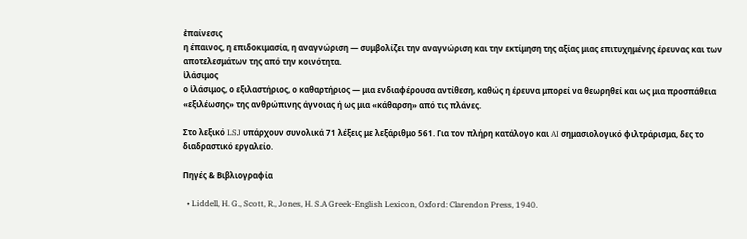ἐπαίνεσις
η έπαινος, η επιδοκιμασία, η αναγνώριση — συμβολίζει την αναγνώριση και την εκτίμηση της αξίας μιας επιτυχημένης έρευνας και των αποτελεσμάτων της από την κοινότητα.
ἱλάσιμος
ο ἱλάσιμος, ο εξιλαστήριος, ο καθαρτήριος — μια ενδιαφέρουσα αντίθεση, καθώς η έρευνα μπορεί να θεωρηθεί και ως μια προσπάθεια «εξιλέωσης» της ανθρώπινης άγνοιας ή ως μια «κάθαρση» από τις πλάνες.

Στο λεξικό LSJ υπάρχουν συνολικά 71 λέξεις με λεξάριθμο 561. Για τον πλήρη κατάλογο και AI σημασιολογικό φιλτράρισμα, δες το διαδραστικό εργαλείο.

Πηγές & Βιβλιογραφία

  • Liddell, H. G., Scott, R., Jones, H. S.A Greek-English Lexicon, Oxford: Clarendon Press, 1940.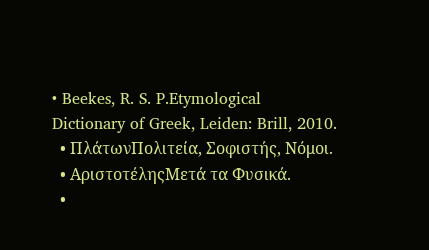• Beekes, R. S. P.Etymological Dictionary of Greek, Leiden: Brill, 2010.
  • ΠλάτωνΠολιτεία, Σοφιστής, Νόμοι.
  • ΑριστοτέληςΜετά τα Φυσικά.
  •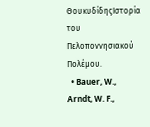ΘουκυδίδηςΙστορία του Πελοποννησιακού Πολέμου.
  • Bauer, W., Arndt, W. F.,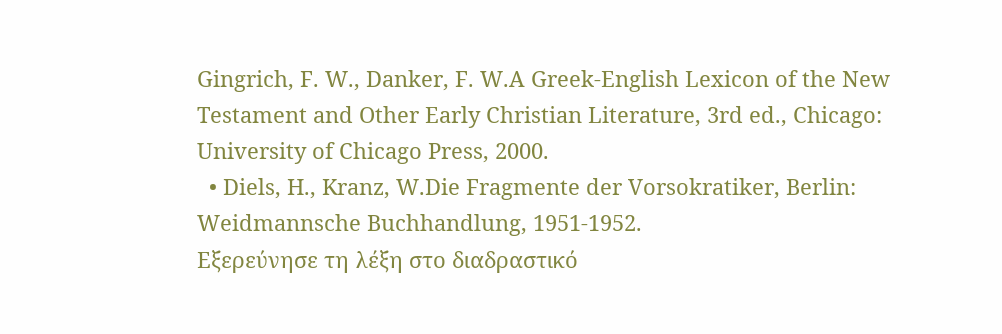Gingrich, F. W., Danker, F. W.A Greek-English Lexicon of the New Testament and Other Early Christian Literature, 3rd ed., Chicago: University of Chicago Press, 2000.
  • Diels, H., Kranz, W.Die Fragmente der Vorsokratiker, Berlin: Weidmannsche Buchhandlung, 1951-1952.
Εξερεύνησε τη λέξη στο διαδραστικό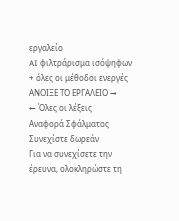εργαλείο
AI φιλτράρισμα ισόψηφων + όλες οι μέθοδοι ενεργές
ΑΝΟΙΞΕ ΤΟ ΕΡΓΑΛΕΙΟ →
← Όλες οι λέξεις
Αναφορά Σφάλματος
Συνεχίστε δωρεάν
Για να συνεχίσετε την έρευνα, ολοκληρώστε τη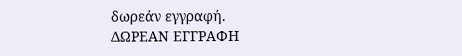δωρεάν εγγραφή.
ΔΩΡΕΑΝ ΕΓΓΡΑΦΗ